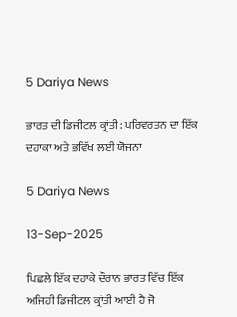5 Dariya News

ਭਾਰਤ ਦੀ ਡਿਜੀਟਲ ਕ੍ਰਾਂਤੀ: ਪਰਿਵਰਤਨ ਦਾ ਇੱਕ ਦਹਾਕਾ ਅਤੇ ਭਵਿੱਖ ਲਈ ਯੋਜਨਾ

5 Dariya News

13-Sep-2025

ਪਿਛਲੇ ਇੱਕ ਦਹਾਕੇ ਦੌਰਾਨ ਭਾਰਤ ਵਿੱਚ ਇੱਕ ਅਜਿਹੀ ਡਿਜੀਟਲ ਕ੍ਰਾਂਤੀ ਆਈ ਹੈ ਜੋ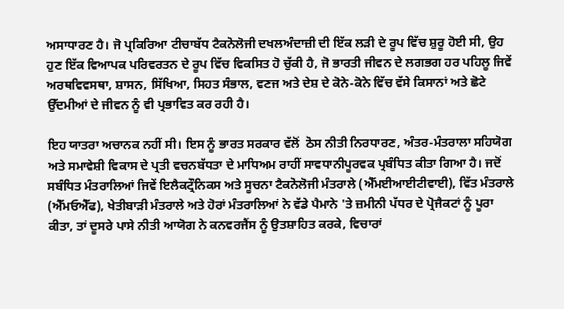ਅਸਾਧਾਰਣ ਹੈ। ਜੋ ਪ੍ਰਕਿਰਿਆ ਟੀਚਾਬੱਧ ਟੈਕਨੋਲੋਜੀ ਦਖਲਅੰਦਾਜ਼ੀ ਦੀ ਇੱਕ ਲੜੀ ਦੇ ਰੂਪ ਵਿੱਚ ਸ਼ੁਰੂ ਹੋਈ ਸੀ, ਉਹ ਹੁਣ ਇੱਕ ਵਿਆਪਕ ਪਰਿਵਰਤਨ ਦੇ ਰੂਪ ਵਿੱਚ ਵਿਕਸਿਤ ਹੋ ਚੁੱਕੀ ਹੈ, ਜੋ ਭਾਰਤੀ ਜੀਵਨ ਦੇ ਲਗਭਗ ਹਰ ਪਹਿਲੂ ਜਿਵੇਂ ਅਰਥਵਿਵਸਥਾ, ਸ਼ਾਸਨ, ਸਿੱਖਿਆ, ਸਿਹਤ ਸੰਭਾਲ, ਵਣਜ ਅਤੇ ਦੇਸ਼ ਦੇ ਕੋਨੇ-ਕੋਨੇ ਵਿੱਚ ਵੱਸੇ ਕਿਸਾਨਾਂ ਅਤੇ ਛੋਟੇ ਉੱਦਮੀਆਂ ਦੇ ਜੀਵਨ ਨੂੰ ਵੀ ਪ੍ਰਭਾਵਿਤ ਕਰ ਰਹੀ ਹੈ।

ਇਹ ਯਾਤਰਾ ਅਚਾਨਕ ਨਹੀਂ ਸੀ। ਇਸ ਨੂੰ ਭਾਰਤ ਸਰਕਾਰ ਵੱਲੋਂ  ਠੋਸ ਨੀਤੀ ਨਿਰਧਾਰਣ, ਅੰਤਰ-ਮੰਤਰਾਲਾ ਸਹਿਯੋਗ ਅਤੇ ਸਮਾਵੇਸ਼ੀ ਵਿਕਾਸ ਦੇ ਪ੍ਰਤੀ ਵਚਨਬੱਧਤਾ ਦੇ ਮਾਧਿਅਮ ਰਾਹੀਂ ਸਾਵਧਾਨੀਪੂਰਵਕ ਪ੍ਰਬੰਧਿਤ ਕੀਤਾ ਗਿਆ ਹੈ। ਜਦੋਂ ਸਬੰਧਿਤ ਮੰਤਰਾਲਿਆਂ ਜਿਵੇਂ ਇਲੈਕਟ੍ਰੌਨਿਕਸ ਅਤੇ ਸੂਚਨਾ ਟੈਕਨੋਲੋਜੀ ਮੰਤਰਾਲੇ (ਐੱਮਈਆਈਟੀਵਾਈ), ਵਿੱਤ ਮੰਤਰਾਲੇ (ਐੱਮਓਐੱਫ), ਖੇਤੀਬਾੜੀ ਮੰਤਰਾਲੇ ਅਤੇ ਹੋਰਾਂ ਮੰਤਰਾਲਿਆਂ ਨੇ ਵੱਡੇ ਪੈਮਾਨੇ 'ਤੇ ਜ਼ਮੀਨੀ ਪੱਧਰ ਦੇ ਪ੍ਰੋਜੈਕਟਾਂ ਨੂੰ ਪੂਰਾ ਕੀਤਾ, ਤਾਂ ਦੂਸਰੇ ਪਾਸੇ ਨੀਤੀ ਆਯੋਗ ਨੇ ਕਨਵਰਜੈਂਸ ਨੂੰ ਉਤਸ਼ਾਹਿਤ ਕਰਕੇ, ਵਿਚਾਰਾਂ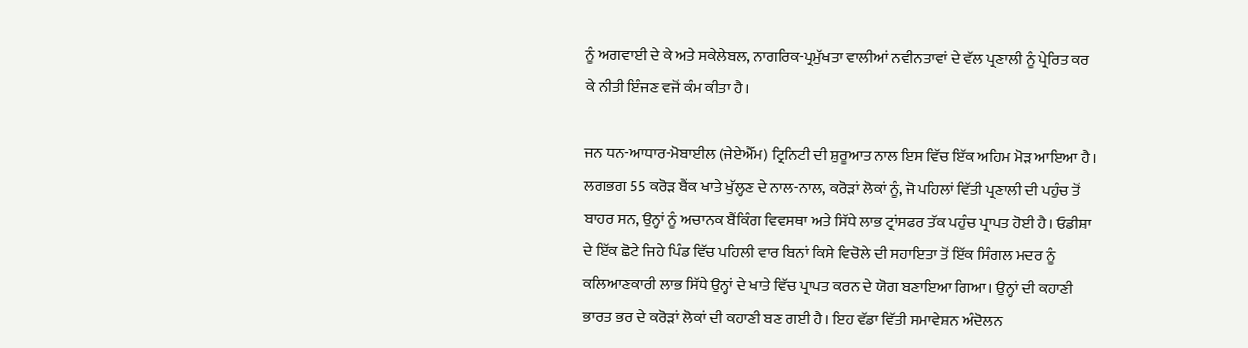ਨੂੰ ਅਗਵਾਈ ਦੇ ਕੇ ਅਤੇ ਸਕੇਲੇਬਲ, ਨਾਗਰਿਕ-ਪ੍ਰਮੁੱਖਤਾ ਵਾਲੀਆਂ ਨਵੀਨਤਾਵਾਂ ਦੇ ਵੱਲ ਪ੍ਰਣਾਲੀ ਨੂੰ ਪ੍ਰੇਰਿਤ ਕਰ ਕੇ ਨੀਤੀ ਇੰਜਣ ਵਜੋਂ ਕੰਮ ਕੀਤਾ ਹੈ।

ਜਨ ਧਨ-ਆਧਾਰ-ਮੋਬਾਈਲ (ਜੇਏਐੱਮ) ਟ੍ਰਿਨਿਟੀ ਦੀ ਸ਼ੁਰੂਆਤ ਨਾਲ ਇਸ ਵਿੱਚ ਇੱਕ ਅਹਿਮ ਮੋੜ ਆਇਆ ਹੈ। ਲਗਭਗ 55 ਕਰੋੜ ਬੈਂਕ ਖਾਤੇ ਖੁੱਲ੍ਹਣ ਦੇ ਨਾਲ-ਨਾਲ, ਕਰੋੜਾਂ ਲੋਕਾਂ ਨੂੰ, ਜੋ ਪਹਿਲਾਂ ਵਿੱਤੀ ਪ੍ਰਣਾਲੀ ਦੀ ਪਹੁੰਚ ਤੋਂ ਬਾਹਰ ਸਨ, ਉਨ੍ਹਾਂ ਨੂੰ ਅਚਾਨਕ ਬੈਂਕਿੰਗ ਵਿਵਸਥਾ ਅਤੇ ਸਿੱਧੇ ਲਾਭ ਟ੍ਰਾਂਸਫਰ ਤੱਕ ਪਹੁੰਚ ਪ੍ਰਾਪਤ ਹੋਈ ਹੈ। ਓਡੀਸ਼ਾ ਦੇ ਇੱਕ ਛੋਟੇ ਜਿਹੇ ਪਿੰਡ ਵਿੱਚ ਪਹਿਲੀ ਵਾਰ ਬਿਨਾਂ ਕਿਸੇ ਵਿਚੋਲੇ ਦੀ ਸਹਾਇਤਾ ਤੋਂ ਇੱਕ ਸਿੰਗਲ ਮਦਰ ਨੂੰ ਕਲਿਆਣਕਾਰੀ ਲਾਭ ਸਿੱਧੇ ਉਨ੍ਹਾਂ ਦੇ ਖਾਤੇ ਵਿੱਚ ਪ੍ਰਾਪਤ ਕਰਨ ਦੇ ਯੋਗ ਬਣਾਇਆ ਗਿਆ। ਉਨ੍ਹਾਂ ਦੀ ਕਹਾਣੀ ਭਾਰਤ ਭਰ ਦੇ ਕਰੋੜਾਂ ਲੋਕਾਂ ਦੀ ਕਹਾਣੀ ਬਣ ਗਈ ਹੈ। ਇਹ ਵੱਡਾ ਵਿੱਤੀ ਸਮਾਵੇਸ਼ਨ ਅੰਦੋਲਨ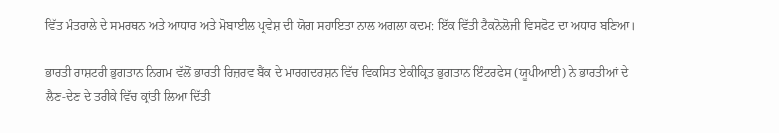ਵਿੱਤ ਮੰਤਰਾਲੇ ਦੇ ਸਮਰਥਨ ਅਤੇ ਆਧਾਰ ਅਤੇ ਮੋਬਾਈਲ ਪ੍ਰਵੇਸ਼ ਦੀ ਯੋਗ ਸਹਾਇਤਾ ਨਾਲ ਅਗਲਾ ਕਦਮ: ਇੱਕ ਵਿੱਤੀ ਟੈਕਨੋਲੋਜੀ ਵਿਸਫੋਟ ਦਾ ਅਧਾਰ ਬਣਿਆ।

ਭਾਰਤੀ ਰਾਸ਼ਟਰੀ ਭੁਗਤਾਨ ਨਿਗਮ ਵੱਲੋਂ ਭਾਰਤੀ ਰਿਜ਼ਰਵ ਬੈਂਕ ਦੇ ਮਾਰਗਦਰਸ਼ਨ ਵਿੱਚ ਵਿਕਸਿਤ ਏਕੀਕ੍ਰਿਤ ਭੁਗਤਾਨ ਇੰਟਰਫੇਸ (ਯੂਪੀਆਈ) ਨੇ ਭਾਰਤੀਆਂ ਦੇ ਲੈਣ-ਦੇਣ ਦੇ ਤਰੀਕੇ ਵਿੱਚ ਕ੍ਰਾਂਤੀ ਲਿਆ ਦਿੱਤੀ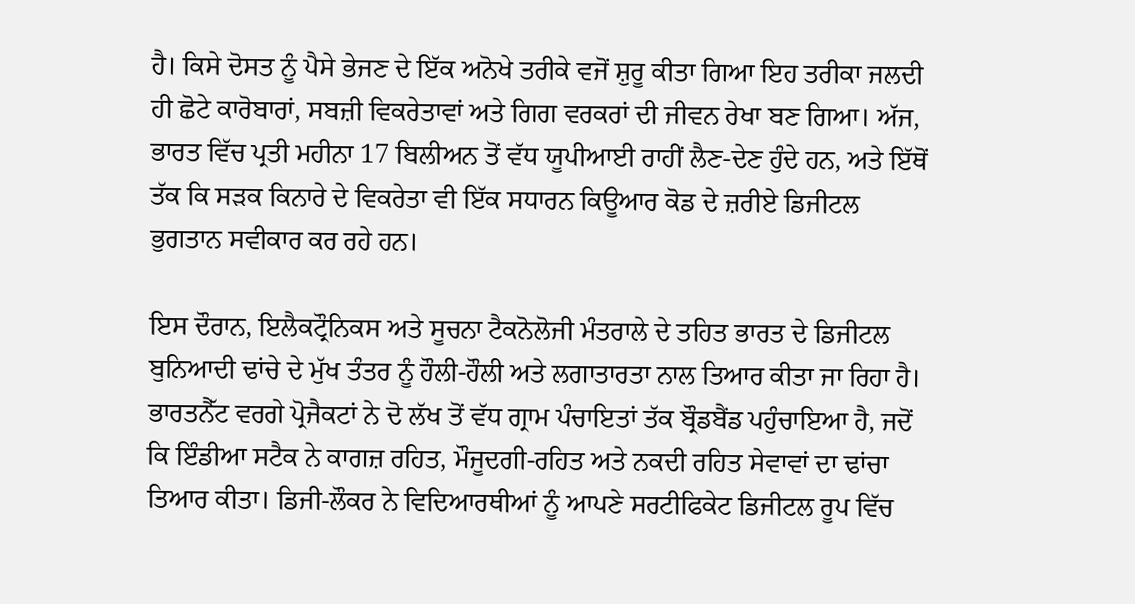ਹੈ। ਕਿਸੇ ਦੋਸਤ ਨੂੰ ਪੈਸੇ ਭੇਜਣ ਦੇ ਇੱਕ ਅਨੋਖੇ ਤਰੀਕੇ ਵਜੋਂ ਸ਼ੁਰੂ ਕੀਤਾ ਗਿਆ ਇਹ ਤਰੀਕਾ ਜਲਦੀ ਹੀ ਛੋਟੇ ਕਾਰੋਬਾਰਾਂ, ਸਬਜ਼ੀ ਵਿਕਰੇਤਾਵਾਂ ਅਤੇ ਗਿਗ ਵਰਕਰਾਂ ਦੀ ਜੀਵਨ ਰੇਖਾ ਬਣ ਗਿਆ। ਅੱਜ, ਭਾਰਤ ਵਿੱਚ ਪ੍ਰਤੀ ਮਹੀਨਾ 17 ਬਿਲੀਅਨ ਤੋਂ ਵੱਧ ਯੂਪੀਆਈ ਰਾਹੀਂ ਲੈਣ-ਦੇਣ ਹੁੰਦੇ ਹਨ, ਅਤੇ ਇੱਥੋਂ ਤੱਕ ਕਿ ਸੜਕ ਕਿਨਾਰੇ ਦੇ ਵਿਕਰੇਤਾ ਵੀ ਇੱਕ ਸਧਾਰਨ ਕਿਊਆਰ ਕੋਡ ਦੇ ਜ਼ਰੀਏ ਡਿਜੀਟਲ ਭੁਗਤਾਨ ਸਵੀਕਾਰ ਕਰ ਰਹੇ ਹਨ।

ਇਸ ਦੌਰਾਨ, ਇਲੈਕਟ੍ਰੌਨਿਕਸ ਅਤੇ ਸੂਚਨਾ ਟੈਕਨੋਲੋਜੀ ਮੰਤਰਾਲੇ ਦੇ ਤਹਿਤ ਭਾਰਤ ਦੇ ਡਿਜੀਟਲ ਬੁਨਿਆਦੀ ਢਾਂਚੇ ਦੇ ਮੁੱਖ ਤੰਤਰ ਨੂੰ ਹੌਲੀ-ਹੌਲੀ ਅਤੇ ਲਗਾਤਾਰਤਾ ਨਾਲ ਤਿਆਰ ਕੀਤਾ ਜਾ ਰਿਹਾ ਹੈ। ਭਾਰਤਨੈੱਟ ਵਰਗੇ ਪ੍ਰੋਜੈਕਟਾਂ ਨੇ ਦੋ ਲੱਖ ਤੋਂ ਵੱਧ ਗ੍ਰਾਮ ਪੰਚਾਇਤਾਂ ਤੱਕ ਬ੍ਰੌਡਬੈਂਡ ਪਹੁੰਚਾਇਆ ਹੈ, ਜਦੋਂ ਕਿ ਇੰਡੀਆ ਸਟੈਕ ਨੇ ਕਾਗਜ਼ ਰਹਿਤ, ਮੌਜੂਦਗੀ-ਰਹਿਤ ਅਤੇ ਨਕਦੀ ਰਹਿਤ ਸੇਵਾਵਾਂ ਦਾ ਢਾਂਚਾ ਤਿਆਰ ਕੀਤਾ। ਡਿਜੀ-ਲੌਕਰ ਨੇ ਵਿਦਿਆਰਥੀਆਂ ਨੂੰ ਆਪਣੇ ਸਰਟੀਫਿਕੇਟ ਡਿਜੀਟਲ ਰੂਪ ਵਿੱਚ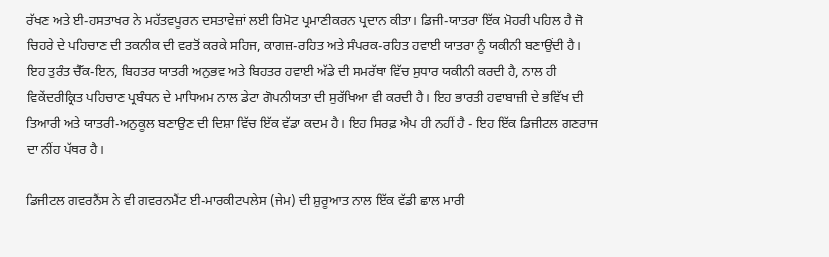ਰੱਖਣ ਅਤੇ ਈ-ਹਸਤਾਖਰ ਨੇ ਮਹੱਤਵਪੂਰਨ ਦਸਤਾਵੇਜ਼ਾਂ ਲਈ ਰਿਮੋਟ ਪ੍ਰਮਾਣੀਕਰਨ ਪ੍ਰਦਾਨ ਕੀਤਾ। ਡਿਜੀ-ਯਾਤਰਾ ਇੱਕ ਮੋਹਰੀ ਪਹਿਲ ਹੈ ਜੋ ਚਿਹਰੇ ਦੇ ਪਹਿਚਾਣ ਦੀ ਤਕਨੀਕ ਦੀ ਵਰਤੋਂ ਕਰਕੇ ਸਹਿਜ, ਕਾਗਜ਼-ਰਹਿਤ ਅਤੇ ਸੰਪਰਕ-ਰਹਿਤ ਹਵਾਈ ਯਾਤਰਾ ਨੂੰ ਯਕੀਨੀ ਬਣਾਉਂਦੀ ਹੈ। ਇਹ ਤੁਰੰਤ ਚੈੱਕ-ਇਨ, ਬਿਹਤਰ ਯਾਤਰੀ ਅਨੁਭਵ ਅਤੇ ਬਿਹਤਰ ਹਵਾਈ ਅੱਡੇ ਦੀ ਸਮਰੱਥਾ ਵਿੱਚ ਸੁਧਾਰ ਯਕੀਨੀ ਕਰਦੀ ਹੈ, ਨਾਲ ਹੀ ਵਿਕੇਂਦਰੀਕ੍ਰਿਤ ਪਹਿਚਾਣ ਪ੍ਰਬੰਧਨ ਦੇ ਮਾਧਿਅਮ ਨਾਲ ਡੇਟਾ ਗੋਪਨੀਯਤਾ ਦੀ ਸੁਰੱਖਿਆ ਵੀ ਕਰਦੀ ਹੈ। ਇਹ ਭਾਰਤੀ ਹਵਾਬਾਜ਼ੀ ਦੇ ਭਵਿੱਖ ਦੀ ਤਿਆਰੀ ਅਤੇ ਯਾਤਰੀ-ਅਨੁਕੂਲ ਬਣਾਉਣ ਦੀ ਦਿਸ਼ਾ ਵਿੱਚ ਇੱਕ ਵੱਡਾ ਕਦਮ ਹੈ। ਇਹ ਸਿਰਫ਼ ਐਪ ਹੀ ਨਹੀਂ ਹੈ - ਇਹ ਇੱਕ ਡਿਜੀਟਲ ਗਣਰਾਜ ਦਾ ਨੀਂਹ ਪੱਥਰ ਹੈ।

ਡਿਜੀਟਲ ਗਵਰਨੈਂਸ ਨੇ ਵੀ ਗਵਰਨਮੈਂਟ ਈ-ਮਾਰਕੀਟਪਲੇਸ (ਜੇਮ) ਦੀ ਸ਼ੁਰੂਆਤ ਨਾਲ ਇੱਕ ਵੱਡੀ ਛਾਲ ਮਾਰੀ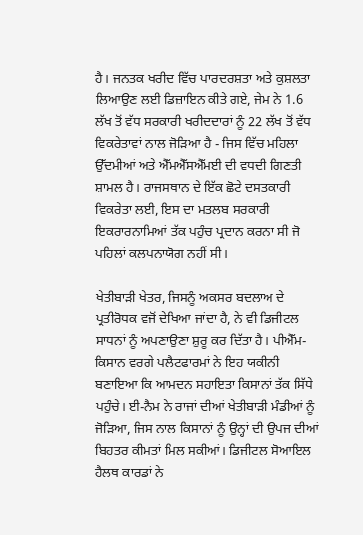ਹੈ। ਜਨਤਕ ਖਰੀਦ ਵਿੱਚ ਪਾਰਦਰਸ਼ਤਾ ਅਤੇ ਕੁਸ਼ਲਤਾ ਲਿਆਉਣ ਲਈ ਡਿਜ਼ਾਇਨ ਕੀਤੇ ਗਏ, ਜੇਮ ਨੇ 1.6 ਲੱਖ ਤੋਂ ਵੱਧ ਸਰਕਾਰੀ ਖਰੀਦਦਾਰਾਂ ਨੂੰ 22 ਲੱਖ ਤੋਂ ਵੱਧ ਵਿਕਰੇਤਾਵਾਂ ਨਾਲ ਜੋੜਿਆ ਹੈ - ਜਿਸ ਵਿੱਚ ਮਹਿਲਾ ਉੱਦਮੀਆਂ ਅਤੇ ਐੱਮਐੱਸਐੱਮਈ ਦੀ ਵਧਦੀ ਗਿਣਤੀ ਸ਼ਾਮਲ ਹੈ। ਰਾਜਸਥਾਨ ਦੇ ਇੱਕ ਛੋਟੇ ਦਸਤਕਾਰੀ ਵਿਕਰੇਤਾ ਲਈ, ਇਸ ਦਾ ਮਤਲਬ ਸਰਕਾਰੀ ਇਕਰਾਰਨਾਮਿਆਂ ਤੱਕ ਪਹੁੰਚ ਪ੍ਰਦਾਨ ਕਰਨਾ ਸੀ ਜੋ ਪਹਿਲਾਂ ਕਲਪਨਾਯੋਗ ਨਹੀਂ ਸੀ।

ਖੇਤੀਬਾੜੀ ਖੇਤਰ, ਜਿਸਨੂੰ ਅਕਸਰ ਬਦਲਾਅ ਦੇ ਪ੍ਰਤੀਰੋਧਕ ਵਜੋਂ ਦੇਖਿਆ ਜਾਂਦਾ ਹੈ, ਨੇ ਵੀ ਡਿਜੀਟਲ ਸਾਧਨਾਂ ਨੂੰ ਅਪਣਾਉਣਾ ਸ਼ੁਰੂ ਕਰ ਦਿੱਤਾ ਹੈ। ਪੀਐੱਮ-ਕਿਸਾਨ ਵਰਗੇ ਪਲੈਟਫਾਰਮਾਂ ਨੇ ਇਹ ਯਕੀਨੀ ਬਣਾਇਆ ਕਿ ਆਮਦਨ ਸਹਾਇਤਾ ਕਿਸਾਨਾਂ ਤੱਕ ਸਿੱਧੇ ਪਹੁੰਚੇ। ਈ-ਨੈਮ ਨੇ ਰਾਜਾਂ ਦੀਆਂ ਖੇਤੀਬਾੜੀ ਮੰਡੀਆਂ ਨੂੰ ਜੋੜਿਆ, ਜਿਸ ਨਾਲ ਕਿਸਾਨਾਂ ਨੂੰ ਉਨ੍ਹਾਂ ਦੀ ਉਪਜ ਦੀਆਂ ਬਿਹਤਰ ਕੀਮਤਾਂ ਮਿਲ ਸਕੀਆਂ। ਡਿਜੀਟਲ ਸੋਆਇਲ ਹੈਲਥ ਕਾਰਡਾਂ ਨੇ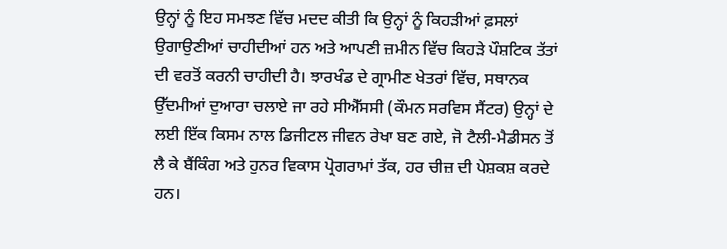ਉਨ੍ਹਾਂ ਨੂੰ ਇਹ ਸਮਝਣ ਵਿੱਚ ਮਦਦ ਕੀਤੀ ਕਿ ਉਨ੍ਹਾਂ ਨੂੰ ਕਿਹੜੀਆਂ ਫ਼ਸਲਾਂ ਉਗਾਉਣੀਆਂ ਚਾਹੀਦੀਆਂ ਹਨ ਅਤੇ ਆਪਣੀ ਜ਼ਮੀਨ ਵਿੱਚ ਕਿਹੜੇ ਪੌਸ਼ਟਿਕ ਤੱਤਾਂ ਦੀ ਵਰਤੋਂ ਕਰਨੀ ਚਾਹੀਦੀ ਹੈ। ਝਾਰਖੰਡ ਦੇ ਗ੍ਰਾਮੀਣ ਖੇਤਰਾਂ ਵਿੱਚ, ਸਥਾਨਕ ਉੱਦਮੀਆਂ ਦੁਆਰਾ ਚਲਾਏ ਜਾ ਰਹੇ ਸੀਐੱਸਸੀ (ਕੌਮਨ ਸਰਵਿਸ ਸੈਂਟਰ) ਉਨ੍ਹਾਂ ਦੇ ਲਈ ਇੱਕ ਕਿਸਮ ਨਾਲ ਡਿਜੀਟਲ ਜੀਵਨ ਰੇਖਾ ਬਣ ਗਏ, ਜੋ ਟੈਲੀ-ਮੈਡੀਸਨ ਤੋਂ ਲੈ ਕੇ ਬੈਂਕਿੰਗ ਅਤੇ ਹੁਨਰ ਵਿਕਾਸ ਪ੍ਰੋਗਰਾਮਾਂ ਤੱਕ, ਹਰ ਚੀਜ਼ ਦੀ ਪੇਸ਼ਕਸ਼ ਕਰਦੇ ਹਨ।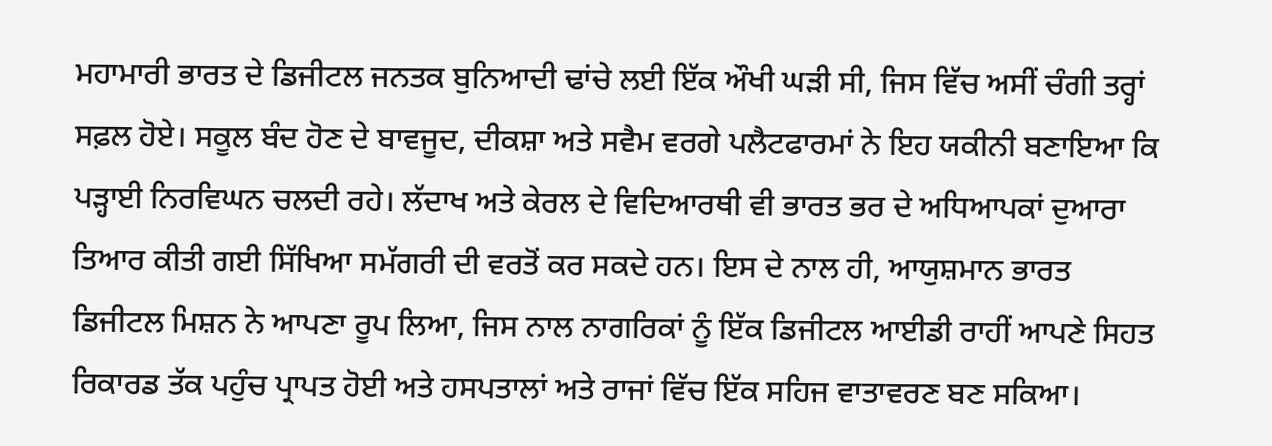ਮਹਾਮਾਰੀ ਭਾਰਤ ਦੇ ਡਿਜੀਟਲ ਜਨਤਕ ਬੁਨਿਆਦੀ ਢਾਂਚੇ ਲਈ ਇੱਕ ਔਖੀ ਘੜੀ ਸੀ, ਜਿਸ ਵਿੱਚ ਅਸੀਂ ਚੰਗੀ ਤਰ੍ਹਾਂ ਸਫ਼ਲ ਹੋਏ। ਸਕੂਲ ਬੰਦ ਹੋਣ ਦੇ ਬਾਵਜੂਦ, ਦੀਕਸ਼ਾ ਅਤੇ ਸਵੈਮ ਵਰਗੇ ਪਲੈਟਫਾਰਮਾਂ ਨੇ ਇਹ ਯਕੀਨੀ ਬਣਾਇਆ ਕਿ ਪੜ੍ਹਾਈ ਨਿਰਵਿਘਨ ਚਲਦੀ ਰਹੇ। ਲੱਦਾਖ ਅਤੇ ਕੇਰਲ ਦੇ ਵਿਦਿਆਰਥੀ ਵੀ ਭਾਰਤ ਭਰ ਦੇ ਅਧਿਆਪਕਾਂ ਦੁਆਰਾ ਤਿਆਰ ਕੀਤੀ ਗਈ ਸਿੱਖਿਆ ਸਮੱਗਰੀ ਦੀ ਵਰਤੋਂ ਕਰ ਸਕਦੇ ਹਨ। ਇਸ ਦੇ ਨਾਲ ਹੀ, ਆਯੁਸ਼ਮਾਨ ਭਾਰਤ ਡਿਜੀਟਲ ਮਿਸ਼ਨ ਨੇ ਆਪਣਾ ਰੂਪ ਲਿਆ, ਜਿਸ ਨਾਲ ਨਾਗਰਿਕਾਂ ਨੂੰ ਇੱਕ ਡਿਜੀਟਲ ਆਈਡੀ ਰਾਹੀਂ ਆਪਣੇ ਸਿਹਤ ਰਿਕਾਰਡ ਤੱਕ ਪਹੁੰਚ ਪ੍ਰਾਪਤ ਹੋਈ ਅਤੇ ਹਸਪਤਾਲਾਂ ਅਤੇ ਰਾਜਾਂ ਵਿੱਚ ਇੱਕ ਸਹਿਜ ਵਾਤਾਵਰਣ ਬਣ ਸਕਿਆ।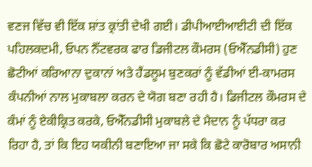ਵਣਜ ਵਿੱਚ ਵੀ ਇੱਕ ਸ਼ਾਂਤ ਕ੍ਰਾਂਤੀ ਦੇਖੀ ਗਈ। ਡੀਪੀਆਈਆਈਟੀ ਦੀ ਇੱਕ ਪਹਿਲਕਦਮੀ, ਓਪਨ ਨੈੱਟਵਰਕ ਫਾਰ ਡਿਜੀਟਲ ਕੌਮਰਸ (ਓਐੱਨਡੀਸੀ) ਹੁਣ ਛੋਟੀਆਂ ਕਰਿਆਨਾ ਦੁਕਾਨਾਂ ਅਤੇ ਹੈਂਡਲੂਮ ਬੁਣਕਰਾਂ ਨੂੰ ਵੱਡੀਆਂ ਈ-ਕਾਮਰਸ ਕੰਪਨੀਆਂ ਨਾਲ ਮੁਕਾਬਲਾ ਕਰਨ ਦੇ ਯੋਗ ਬਣਾ ਰਹੀ ਹੈ। ਡਿਜੀਟਲ ਕੌਮਰਸ ਦੇ ਕੰਮਾਂ ਨੂੰ ਏਕੀਕ੍ਰਿਤ ਕਰਕੇ, ਓਐੱਨਡੀਸੀ ਮੁਕਾਬਲੇ ਦੇ ਮੈਦਾਨ ਨੂੰ ਪੱਧਰਾ ਕਰ ਰਿਹਾ ਹੈ, ਤਾਂ ਕਿ ਇਹ ਯਕੀਨੀ ਬਣਾਇਆ ਜਾ ਸਕੇ ਕਿ ਛੋਟੇ ਕਾਰੋਬਾਰ ਅਸਾਨੀ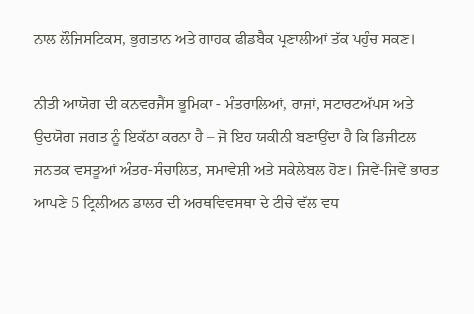ਨਾਲ ਲੌਜਿਸਟਿਕਸ, ਭੁਗਤਾਨ ਅਤੇ ਗਾਹਕ ਫੀਡਬੈਕ ਪ੍ਰਣਾਲੀਆਂ ਤੱਕ ਪਹੁੰਚ ਸਕਣ।

ਨੀਤੀ ਆਯੋਗ ਦੀ ਕਨਵਰਜੈਂਸ ਭੂਮਿਕਾ - ਮੰਤਰਾਲਿਆਂ, ਰਾਜਾਂ, ਸਟਾਰਟਅੱਪਸ ਅਤੇ ਉਦਯੋਗ ਜਗਤ ਨੂੰ ਇਕੱਠਾ ਕਰਨਾ ਹੈ – ਜੋ ਇਹ ਯਕੀਨੀ ਬਣਾਉਂਦਾ ਹੈ ਕਿ ਡਿਜੀਟਲ ਜਨਤਕ ਵਸਤੂਆਂ ਅੰਤਰ-ਸੰਚਾਲਿਤ, ਸਮਾਵੇਸ਼ੀ ਅਤੇ ਸਕੇਲੇਬਲ ਹੋਣ। ਜਿਵੇਂ-ਜਿਵੇਂ ਭਾਰਤ ਆਪਣੇ 5 ਟ੍ਰਿਲੀਅਨ ਡਾਲਰ ਦੀ ਅਰਥਵਿਵਸਥਾ ਦੇ ਟੀਚੇ ਵੱਲ ਵਧ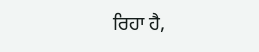ਰਿਹਾ ਹੈ,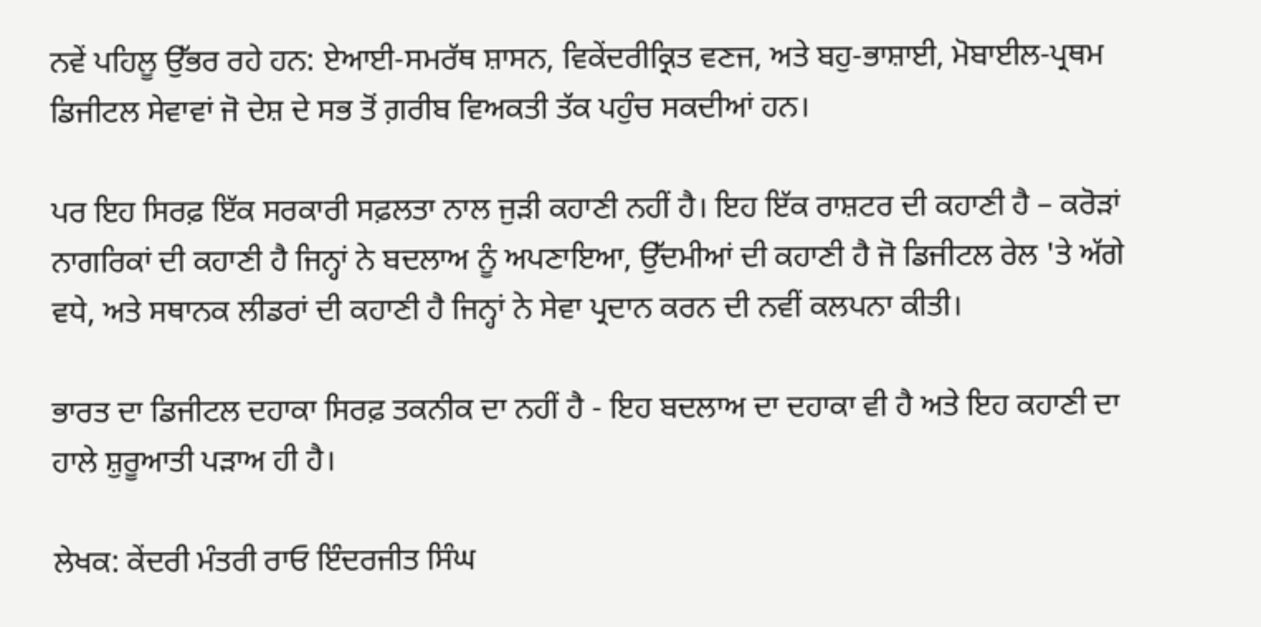ਨਵੇਂ ਪਹਿਲੂ ਉੱਭਰ ਰਹੇ ਹਨ: ਏਆਈ-ਸਮਰੱਥ ਸ਼ਾਸਨ, ਵਿਕੇਂਦਰੀਕ੍ਰਿਤ ਵਣਜ, ਅਤੇ ਬਹੁ-ਭਾਸ਼ਾਈ, ਮੋਬਾਈਲ-ਪ੍ਰਥਮ ਡਿਜੀਟਲ ਸੇਵਾਵਾਂ ਜੋ ਦੇਸ਼ ਦੇ ਸਭ ਤੋਂ ਗ਼ਰੀਬ ਵਿਅਕਤੀ ਤੱਕ ਪਹੁੰਚ ਸਕਦੀਆਂ ਹਨ।

ਪਰ ਇਹ ਸਿਰਫ਼ ਇੱਕ ਸਰਕਾਰੀ ਸਫ਼ਲਤਾ ਨਾਲ ਜੁੜੀ ਕਹਾਣੀ ਨਹੀਂ ਹੈ। ਇਹ ਇੱਕ ਰਾਸ਼ਟਰ ਦੀ ਕਹਾਣੀ ਹੈ – ਕਰੋੜਾਂ ਨਾਗਰਿਕਾਂ ਦੀ ਕਹਾਣੀ ਹੈ ਜਿਨ੍ਹਾਂ ਨੇ ਬਦਲਾਅ ਨੂੰ ਅਪਣਾਇਆ, ਉੱਦਮੀਆਂ ਦੀ ਕਹਾਣੀ ਹੈ ਜੋ ਡਿਜੀਟਲ ਰੇਲ 'ਤੇ ਅੱਗੇ ਵਧੇ, ਅਤੇ ਸਥਾਨਕ ਲੀਡਰਾਂ ਦੀ ਕਹਾਣੀ ਹੈ ਜਿਨ੍ਹਾਂ ਨੇ ਸੇਵਾ ਪ੍ਰਦਾਨ ਕਰਨ ਦੀ ਨਵੀਂ ਕਲਪਨਾ ਕੀਤੀ।

ਭਾਰਤ ਦਾ ਡਿਜੀਟਲ ਦਹਾਕਾ ਸਿਰਫ਼ ਤਕਨੀਕ ਦਾ ਨਹੀਂ ਹੈ - ਇਹ ਬਦਲਾਅ ਦਾ ਦਹਾਕਾ ਵੀ ਹੈ ਅਤੇ ਇਹ ਕਹਾਣੀ ਦਾ ਹਾਲੇ ਸ਼ੁਰੂਆਤੀ ਪੜਾਅ ਹੀ ਹੈ।

ਲੇਖਕ: ਕੇਂਦਰੀ ਮੰਤਰੀ ਰਾਓ ਇੰਦਰਜੀਤ ਸਿੰਘ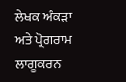ਲੇਖਕ ਅੰਕੜਾ ਅਤੇ ਪ੍ਰੋਗਰਾਮ ਲਾਗੂਕਰਨ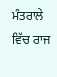ਮੰਤਰਾਲੇ ਵਿੱਚ ਰਾਜ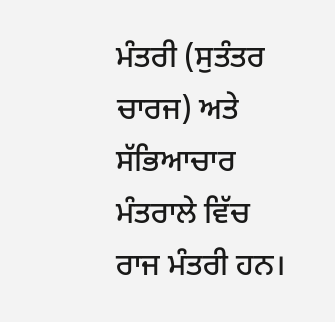ਮੰਤਰੀ (ਸੁਤੰਤਰ ਚਾਰਜ) ਅਤੇ ਸੱਭਿਆਚਾਰ ਮੰਤਰਾਲੇ ਵਿੱਚ ਰਾਜ ਮੰਤਰੀ ਹਨ।